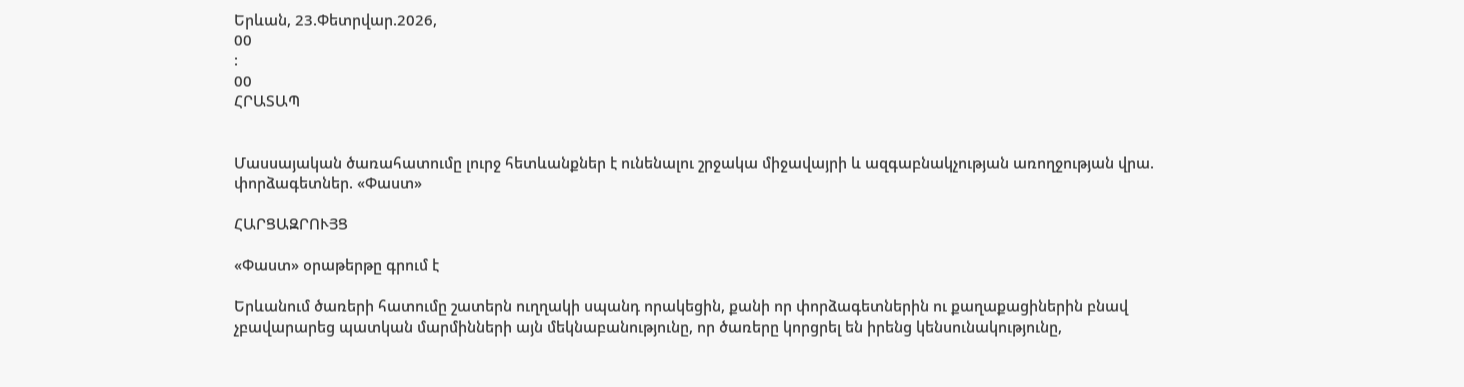Երևան, 23.Փետրվար.2026,
00
:
00
ՀՐԱՏԱՊ


Մասսայական ծառահատումը լուրջ հետևանքներ է ունենալու շրջակա միջավայրի և ազգաբնակչության առողջության վրա. փորձագետներ. «Փաստ»

ՀԱՐՑԱԶՐՈՒՅՑ

«Փաստ» օրաթերթը գրում է

Երևանում ծառերի հատումը շատերն ուղղակի սպանդ որակեցին, քանի որ փորձագետներին ու քաղաքացիներին բնավ չբավարարեց պատկան մարմինների այն մեկնաբանությունը, որ ծառերը կորցրել են իրենց կենսունակությունը,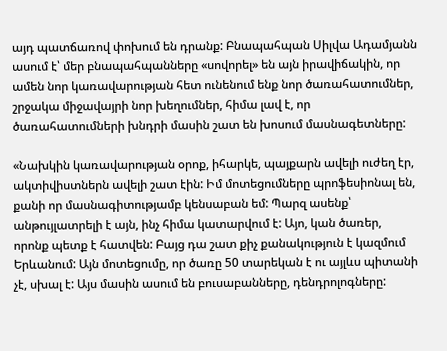այդ պատճառով փոխում են դրանք: Բնապահպան Սիլվա Ադամյանն ասում է՝ մեր բնապահպանները «սովորել» են այն իրավիճակին, որ ամեն նոր կառավարության հետ ունենում ենք նոր ծառահատումներ, շրջակա միջավայրի նոր խեղումներ, հիմա լավ է, որ ծառահատումների խնդրի մասին շատ են խոսում մասնագետները:

«Նախկին կառավարության օրոք, իհարկե, պայքարն ավելի ուժեղ էր, ակտիվիստներն ավելի շատ էին: Իմ մոտեցումները պրոֆեսիոնալ են, քանի որ մասնագիտությամբ կենսաբան եմ: Պարզ ասենք՝ անթույլատրելի է այն, ինչ հիմա կատարվում է: Այո, կան ծառեր, որոնք պետք է հատվեն: Բայց դա շատ քիչ քանակություն է կազմում Երևանում: Այն մոտեցումը, որ ծառը 50 տարեկան է ու այլևս պիտանի չէ, սխալ է: Այս մասին ասում են բուսաբանները, դենդրոլոգները: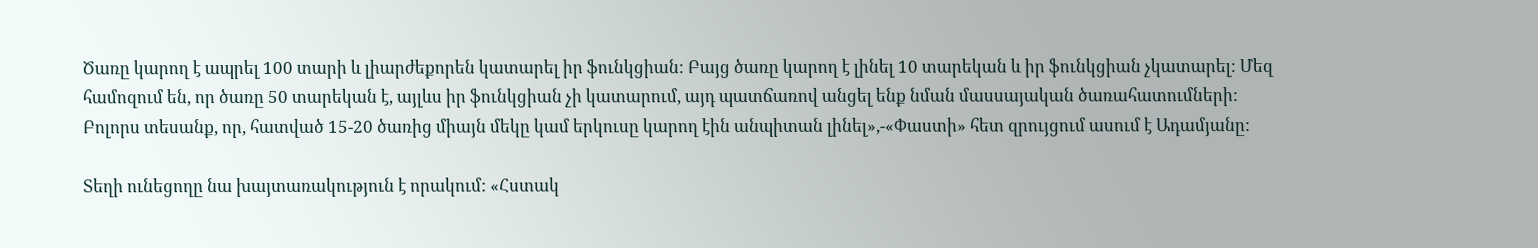Ծառը կարող է ապրել 100 տարի և լիարժեքորեն կատարել իր ֆունկցիան: Բայց ծառը կարող է լինել 10 տարեկան և իր ֆունկցիան չկատարել: Մեզ համոզում են, որ ծառը 50 տարեկան է, այլևս իր ֆունկցիան չի կատարում, այդ պատճառով անցել ենք նման մասսայական ծառահատումների: Բոլորս տեսանք, որ, հատված 15-20 ծառից միայն մեկը կամ երկուսը կարող էին անպիտան լինել»,-«Փաստի» հետ զրույցում ասում է Ադամյանը:

Տեղի ունեցողը նա խայտառակություն է որակում: «Հստակ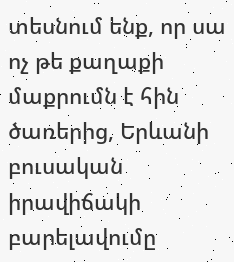տեսնում ենք, որ սա ոչ թե քաղաքի մաքրումն է հին ծառերից, Երևանի բուսական իրավիճակի բարելավումը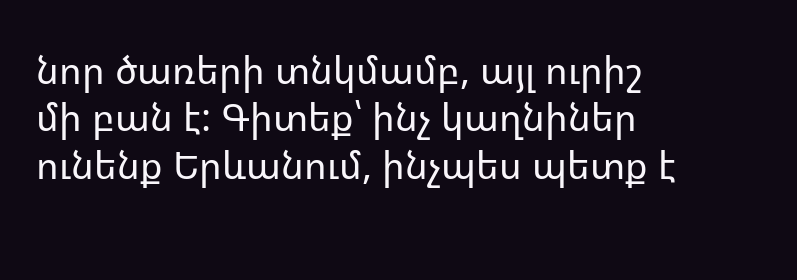նոր ծառերի տնկմամբ, այլ ուրիշ մի բան է: Գիտեք՝ ինչ կաղնիներ ունենք Երևանում, ինչպես պետք է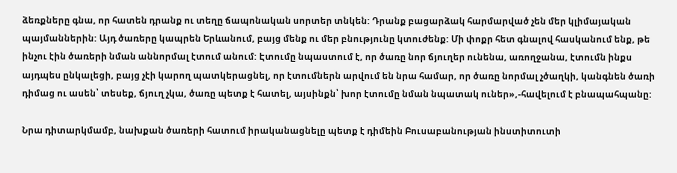ձեռքները գնա, որ հատեն դրանք ու տեղը ճապոնական սորտեր տնկեն: Դրանք բացարձակ հարմարված չեն մեր կլիմայական պայմաններին: Այդ ծառերը կապրեն Երևանում, բայց մենք ու մեր բնությունը կտուժենք: Մի փոքր հետ գնալով հասկանում ենք, թե ինչու էին ծառերի նման աննորմալ էտում անում: Էտումը նպաստում է, որ ծառը նոր ճյուղեր ունենա, առողջանա, էտումն ինքս այդպես ընկալեցի, բայց չէի կարող պատկերացնել, որ էտումներն արվում են նրա համար, որ ծառը նորմալ չծաղկի, կանգնեն ծառի դիմաց ու ասեն՝ տեսեք, ճյուղ չկա, ծառը պետք է հատել, այսինքն՝ խոր էտումը նման նպատակ ուներ»,-հավելում է բնապահպանը:

Նրա դիտարկմամբ, նախքան ծառերի հատում իրականացնելը պետք է դիմեին Բուսաբանության ինստիտուտի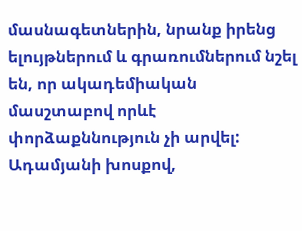մասնագետներին, նրանք իրենց ելույթներում և գրառումներում նշել են, որ ակադեմիական մասշտաբով որևէ փորձաքննություն չի արվել: Ադամյանի խոսքով,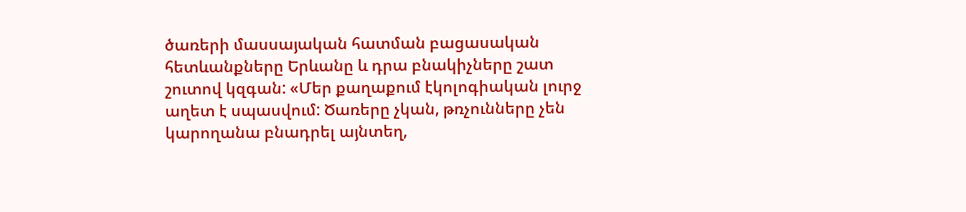ծառերի մասսայական հատման բացասական հետևանքները Երևանը և դրա բնակիչները շատ շուտով կզգան: «Մեր քաղաքում էկոլոգիական լուրջ աղետ է սպասվում: Ծառերը չկան, թռչունները չեն կարողանա բնադրել այնտեղ,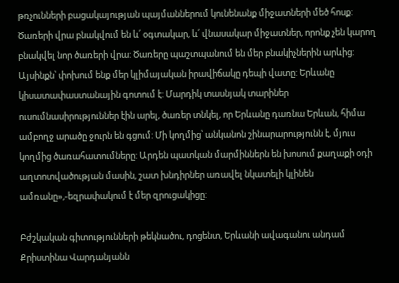թռչունների բացակայության պայմաններում կունենանք միջատների մեծ հոսք: Ծառերի վրա բնակվում են և՛ օգտակար, և՛ վնասակար միջատներ, որոնք չեն կարող բնակվել նոր ծառերի վրա: Ծառերը պաշտպանում են մեր բնակիչներին արևից: Այսինքն՝ փոխում ենք մեր կլիմայական իրավիճակը դեպի վատը: Երևանը կիսատափաստանային գոտում է: Մարդիկ տասնյակ տարիներ ուսումնասիրություններ էին արել, ծառեր տնկել, որ Երևանը դառնա Երևան, հիմա ամբողջ արածը ջուրն են գցում: Մի կողմից՝ անկանոն շինարարությունն է, մյուս կողմից ծառահատումները: Արդեն պատկան մարմիններն են խոսում քաղաքի օդի աղտոտվածության մասին, շատ խնդիրներ առավել նկատելի կլինեն ամռանը»,-եզրափակում է մեր զրուցակիցը:

Բժշկական գիտությունների թեկնածու, դոցենտ, Երևանի ավագանու անդամ Քրիստինա Վարդանյանն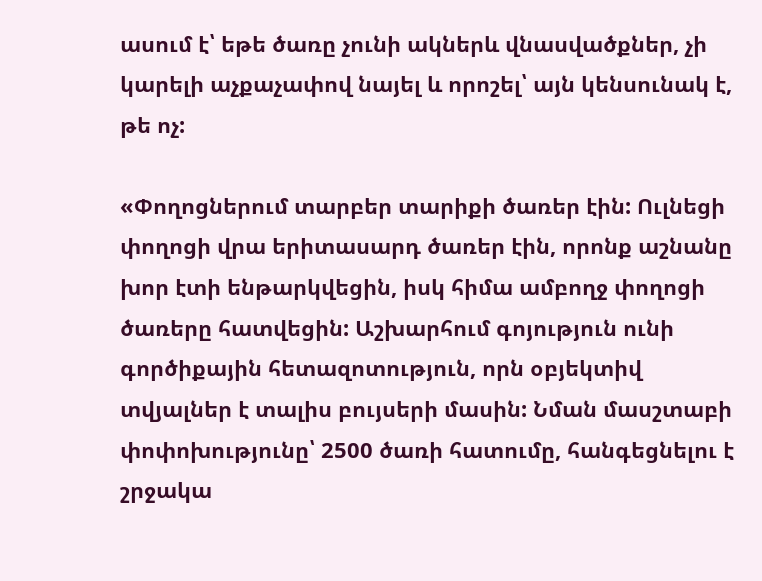ասում է՝ եթե ծառը չունի ակներև վնասվածքներ, չի կարելի աչքաչափով նայել և որոշել՝ այն կենսունակ է, թե ոչ:

«Փողոցներում տարբեր տարիքի ծառեր էին: Ուլնեցի փողոցի վրա երիտասարդ ծառեր էին, որոնք աշնանը խոր էտի ենթարկվեցին, իսկ հիմա ամբողջ փողոցի ծառերը հատվեցին: Աշխարհում գոյություն ունի գործիքային հետազոտություն, որն օբյեկտիվ տվյալներ է տալիս բույսերի մասին: Նման մասշտաբի փոփոխությունը՝ 2500 ծառի հատումը, հանգեցնելու է շրջակա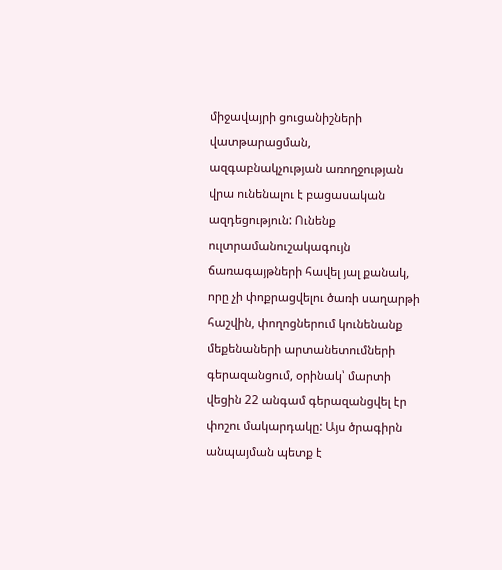միջավայրի ցուցանիշների վատթարացման, ազգաբնակչության առողջության վրա ունենալու է բացասական ազդեցություն: Ունենք ուլտրամանուշակագույն ճառագայթների հավել յալ քանակ, որը չի փոքրացվելու ծառի սաղարթի հաշվին, փողոցներում կունենանք մեքենաների արտանետումների գերազանցում, օրինակ՝ մարտի վեցին 22 անգամ գերազանցվել էր փոշու մակարդակը: Այս ծրագիրն անպայման պետք է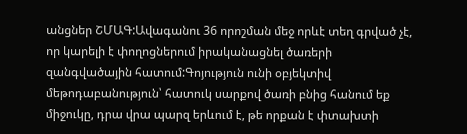անցներ ՇՄԱԳ:Ավագանու 36 որոշման մեջ որևէ տեղ գրված չէ, որ կարելի է փողոցներում իրականացնել ծառերի զանգվածային հատում:Գոյություն ունի օբյեկտիվ մեթոդաբանություն՝ հատուկ սարքով ծառի բնից հանում եք միջուկը, դրա վրա պարզ երևում է, թե որքան է փտախտի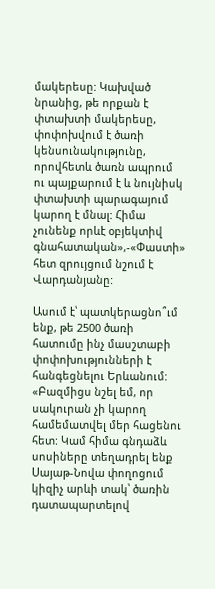մակերեսը: Կախված նրանից, թե որքան է փտախտի մակերեսը, փոփոխվում է ծառի կենսունակությունը, որովհետև ծառն ապրում ու պայքարում է և նույնիսկ փտախտի պարագայում կարող է մնալ: Հիմա չունենք որևէ օբյեկտիվ գնահատական»,-«Փաստի» հետ զրույցում նշում է Վարդանյանը:

Ասում է՝ պատկերացնո՞ւմ ենք, թե 2500 ծառի հատումը ինչ մասշտաբի փոփոխությունների է հանգեցնելու Երևանում: «Բազմիցս նշել եմ, որ սակուրան չի կարող համեմատվել մեր հացենու հետ: Կամ հիմա գնդաձև սոսիները տեղադրել ենք Սայաթ-Նովա փողոցում կիզիչ արևի տակ՝ ծառին դատապարտելով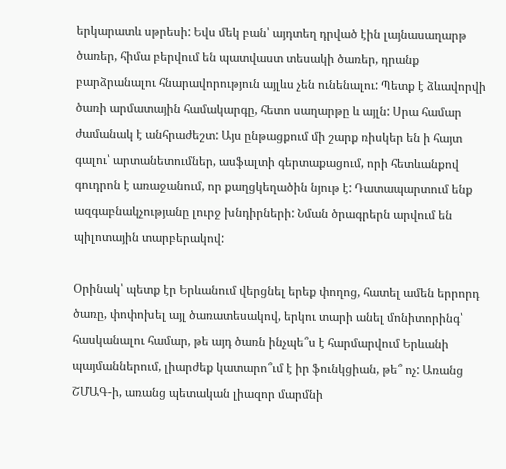երկարատև սթրեսի: Եվս մեկ բան՝ այդտեղ դրված էին լայնասաղարթ ծառեր, հիմա բերվում են պատվաստ տեսակի ծառեր, դրանք բարձրանալու հնարավորություն այլևս չեն ունենալու: Պետք է ձևավորվի ծառի արմատային համակարգը, հետո սաղարթը և այլն: Սրա համար ժամանակ է անհրաժեշտ: Այս ընթացքում մի շարք ռիսկեր են ի հայտ գալու՝ արտանետումներ, ասֆալտի գերտաքացում, որի հետևանքով գուդրոն է առաջանում, որ քաղցկեղածին նյութ է: Դատապարտում ենք ազգաբնակչությանը լուրջ խնդիրների: Նման ծրագրերն արվում են պիլոտային տարբերակով:

Օրինակ՝ պետք էր Երևանում վերցնել երեք փողոց, հատել ամեն երրորդ ծառը, փոփոխել այլ ծառատեսակով, երկու տարի անել մոնիտորինգ՝ հասկանալու համար, թե այդ ծառն ինչպե՞ս է հարմարվում Երևանի պայմաններում, լիարժեք կատարո՞ւմ է իր ֆունկցիան, թե՞ ոչ: Առանց ՇՄԱԳ-ի, առանց պետական լիազոր մարմնի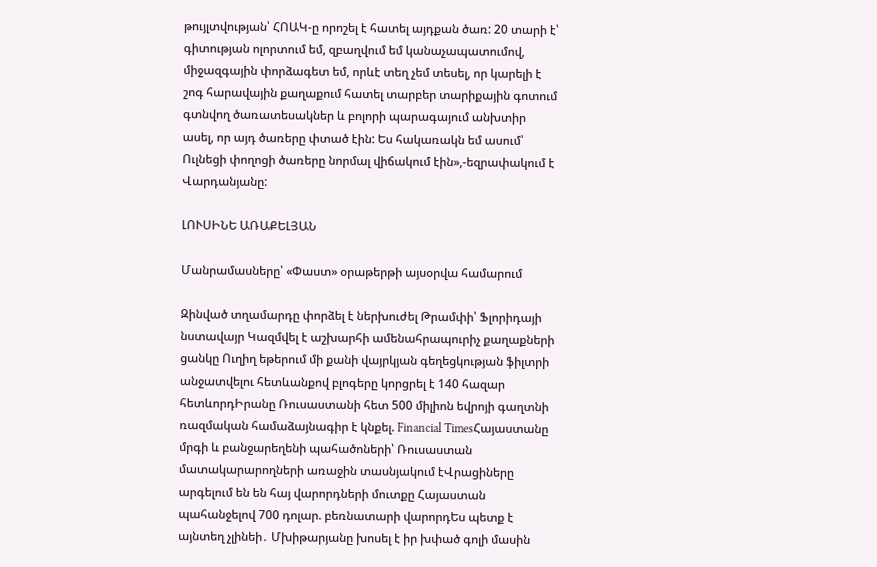թույլտվության՝ ՀՈԱԿ-ը որոշել է հատել այդքան ծառ: 20 տարի է՝ գիտության ոլորտում եմ, զբաղվում եմ կանաչապատումով, միջազգային փորձագետ եմ, որևէ տեղ չեմ տեսել, որ կարելի է շոգ հարավային քաղաքում հատել տարբեր տարիքային գոտում գտնվող ծառատեսակներ և բոլորի պարագայում անխտիր ասել, որ այդ ծառերը փտած էին: Ես հակառակն եմ ասում՝ Ուլնեցի փողոցի ծառերը նորմալ վիճակում էին»,-եզրափակում է Վարդանյանը:

ԼՈՒՍԻՆԵ ԱՌԱՔԵԼՅԱՆ

Մանրամասները՝ «Փաստ» օրաթերթի այսօրվա համարում

Զինված տղամարդը փորձել է ներխուժել Թրամփի՝ Ֆլորիդայի նստավայր Կազմվել է աշխարհի ամենահրապուրիչ քաղաքների ցանկը Ուղիղ եթերում մի քանի վայրկյան գեղեցկության ֆիլտրի անջատվելու հետևանքով բլոգերը կորցրել է 140 հազար հետևորդԻրանը Ռուսաստանի հետ 500 միլիոն եվրոյի գաղտնի ռազմական համաձայնագիր է կնքել. Financial TimesՀայաստանը մրգի և բանջարեղենի պահածոների՝ Ռուսաստան մատակարարողների առաջին տասնյակում էՎրացիները արգելում են են հայ վարորդների մուտքը Հայաստան պահանջելով 700 դոլար. բեռնատարի վարորդԵս պետք է այնտեղ չլինեի․ Մխիթարյանը խոսել է իր խփած գոլի մասին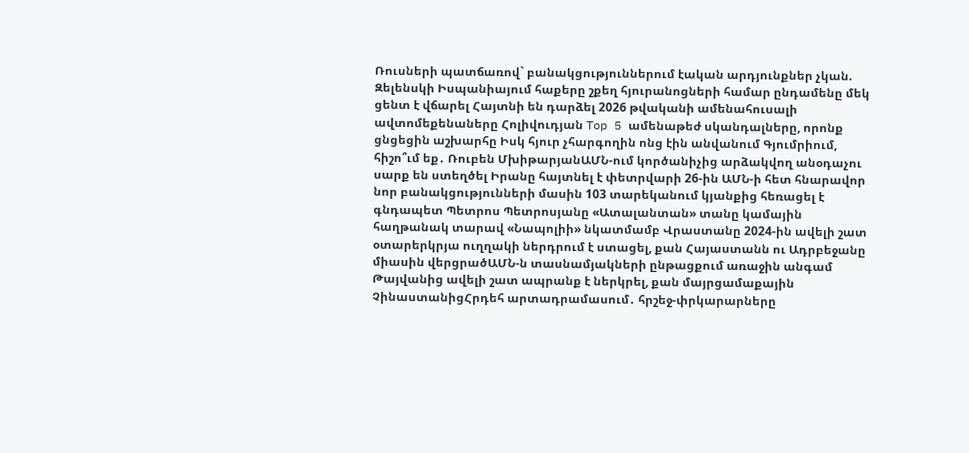Ռուսների պատճառով` բանակցություններում էական արդյունքներ չկան. Զելենսկի Իսպանիայում հաքերը շքեղ հյուրանոցների համար ընդամենը մեկ ցենտ է վճարել Հայտնի են դարձել 2026 թվականի ամենահուսալի ավտոմեքենաները Հոլիվուդյան Top 5 ամենաթեժ սկանդալները, որոնք ցնցեցին աշխարհը Իսկ հյուր չհարգողին ոնց էին անվանում Գյումրիում, հիշո՞ւմ եք․ Ռուբեն ՄխիթարյանԱՄՆ-ում կործանիչից արձակվող անօդաչու սարք են ստեղծել Իրանը հայտնել է փետրվարի 26-ին ԱՄՆ-ի հետ հնարավոր նոր բանակցությունների մասին 103 տարեկանում կյանքից հեռացել է գնդապետ Պետրոս Պետրոսյանը «Ատալանտան» տանը կամային հաղթանակ տարավ «Նապոլիի» նկատմամբ Վրաստանը 2024-ին ավելի շատ օտարերկրյա ուղղակի ներդրում է ստացել, քան Հայաստանն ու Ադրբեջանը միասին վերցրածԱՄՆ-ն տասնամյակների ընթացքում առաջին անգամ Թայվանից ավելի շատ ապրանք է ներկրել, քան մայրցամաքային ՉինաստանիցՀրդեհ արտադրամասում․ հրշեջ-փրկարարները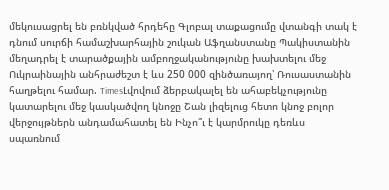մեկուսացրել են բռնկված հրդեհը Գլոբալ տաքացումը վտանգի տակ է դնում սուրճի համաշխարհային շուկան Աֆղանստանը Պակիստանին մեղադրել է տարածքային ամբողջականությունը խախտելու մեջ Ուկրաինային անհրաժեշտ է ևս 250 000 զինծառայող՝ Ռուսաստանին հաղթելու համար. TimesԼվովում ձերբակալել են ահաբեկչությունը կատարելու մեջ կասկածվող կնոջը Շան լիզելուց հետո կնոջ բոլոր վերջույթներն անդամահատել են Ինչո՞ւ է կարմրուկը դեռևս սպառնում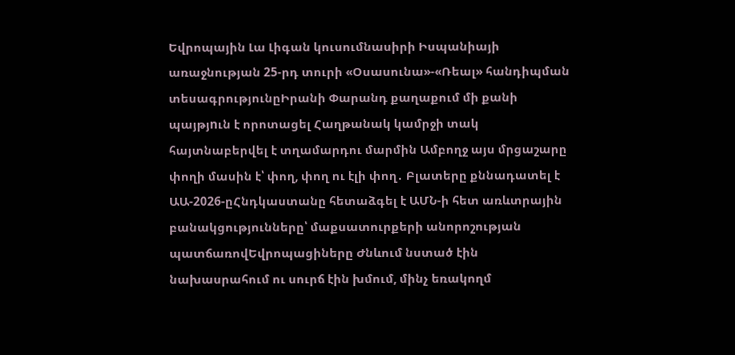Եվրոպային Լա Լիգան կուսումնասիրի Իսպանիայի առաջնության 25-րդ տուրի «Օսասունա»-«Ռեալ» հանդիպման տեսագրությունըԻրանի Փարանդ քաղաքում մի քանի պայթյnւն է որոտացել Հաղթանակ կամրջի տակ հայտնաբերվել է տղամարդու մարմին Ամբողջ այս մրցաշարը փողի մասին է՝ փող, փող ու էլի փող․ Բլատերը քննադատել է ԱԱ-2026-ըՀնդկաստանը հետաձգել է ԱՄՆ-ի հետ առևտրային բանակցությունները՝ մաքսատուրքերի անորոշության պատճառովԵվրոպացիները Ժնևում նստած էին նախասրահում ու սուրճ էին խմում, մինչ եռակողմ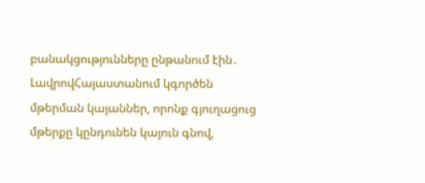բանակցությունները ընթանում էին․ ԼավրովՀայաստանում կգործեն մթերման կայաններ, որոնք գյուղացուց մթերքը կընդունեն կայուն գնով,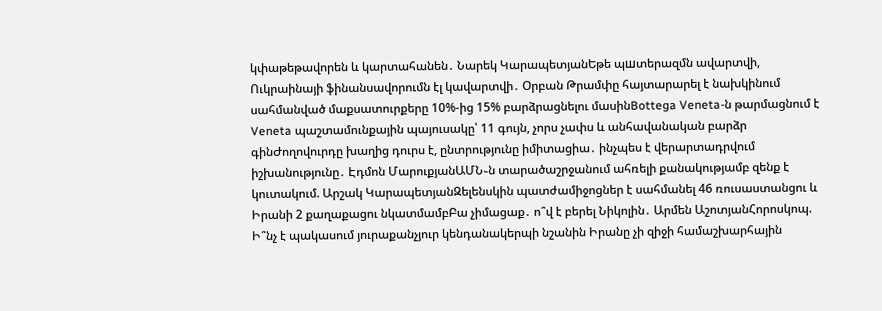կփաթեթավորեն և կարտահանեն․ Նարեկ ԿարապետյանԵթե պшտերազմն ավարտվի, Ուկրաինայի ֆինանսավորումն էլ կավարտվի․ Օրբան Թրամփը հայտարարել է նախկինում սահմանված մաքսատուրքերը 10%-ից 15% բարձրացնելու մասինBottega Veneta-ն թարմացնում է Veneta պաշտամունքային պայուսակը՝ 11 գույն, չորս չափս և անհավանական բարձր գինԺողովուրդը խաղից դուրս է, ընտրությունը իմիտացիա․ ինչպես է վերարտադրվում իշխանությունը․ Էդմոն ՄարուքյանԱՄՆ֊ն տարածաշրջանում ահռելի քանակությամբ զենք է կուտակում. Արշակ ԿարապետյանԶելենսկին պատժամիջոցներ է սահմանել 46 ռուսաստանցու և Իրանի 2 քաղաքացու նկատմամբԲա չիմացաք․ ո՞վ է բերել Նիկոլին․ Արմեն ԱշոտյանՀորոսկոպ. Ի՞նչ է պակասում յուրաքանչյուր կենդանակերպի նշանին Իրանը չի զիջի համաշխարհային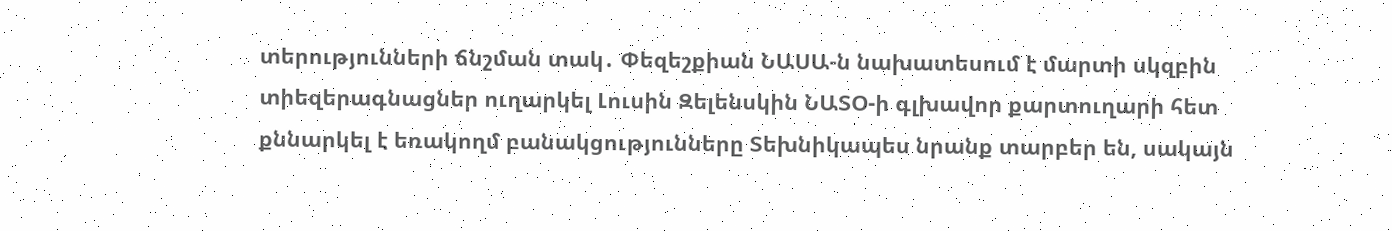տերությունների ճնշման տակ․ Փեզեշքիան ՆԱՍԱ-ն նախատեսում է մարտի սկզբին տիեզերագնացներ ուղարկել Լուսին Զելենսկին ՆԱՏՕ-ի գլխավոր քարտուղարի հետ քննարկել է եռակողմ բանակցությունները Տեխնիկապես նրանք տարբեր են, սակայն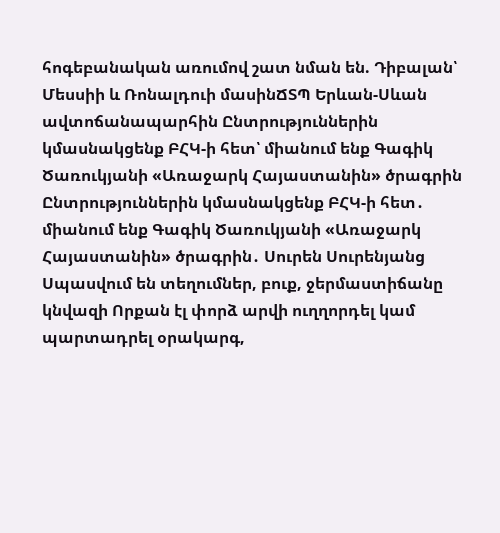հոգեբանական առումով շատ նման են. Դիբալան՝ Մեսսիի և Ռոնալդուի մասինՃՏՊ Երևան-Սևան ավտոճանապարհին Ընտրություններին կմասնակցենք ԲՀԿ-ի հետ՝ միանում ենք Գագիկ Ծառուկյանի «Առաջարկ Հայաստանին» ծրագրին Ընտրություններին կմասնակցենք ԲՀԿ-ի հետ․ միանում ենք Գագիկ Ծառուկյանի «Առաջարկ Հայաստանին» ծրագրին․ Սուրեն Սուրենյանց Սպասվում են տեղումներ, բուք, ջերմաստիճանը կնվազի Որքան էլ փորձ արվի ուղղորդել կամ պարտադրել օրակարգ,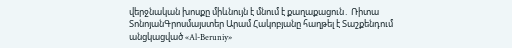վերջնական խոսքը միևնույն է մնում է քաղաքացուն․ Ռիտա ՏոնոյանԳրոսմայստեր Արամ Հակոբյանը հաղթել է Տաշքենդում անցկացված «Al-Beruniy»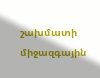շախմատի միջազգային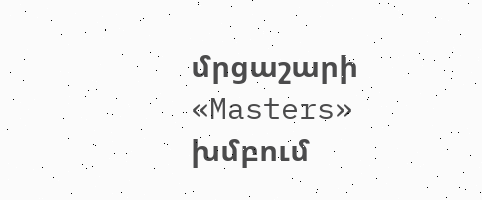մրցաշարի «Masters» խմբում